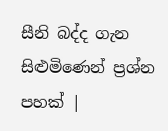සීනි බද්ද ගැන සිළුමිණෙන් ප්‍රශ්න පහක් |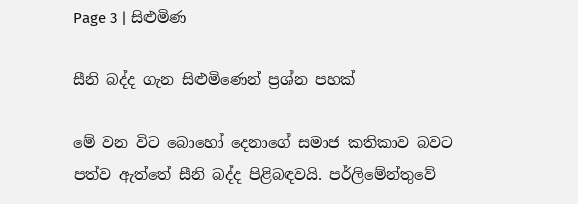Page 3 | සිළුමිණ

සීනි බද්ද ගැන සිළුමිණෙන් ප්‍රශ්න පහක්

මේ වන විට බොහෝ දෙනාගේ සමාජ කතිකාව බවට පත්ව ඇත්තේ සීනි බද්ද පිළිබඳවයි. පර්ලිමේන්තුවේ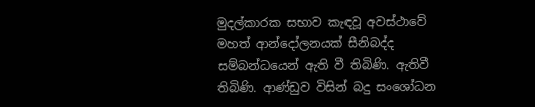මුදල්කාරක සභාව කැඳවූ අවස්ථාවේ මහත් ආන්දෝලනයක් සීනිබද්ද සම්බන්ධයෙන් ඇති වී තිබිණි. ඇතිවී තිබිණි. ආණ්ඩුව විසින් බදු සංශෝධන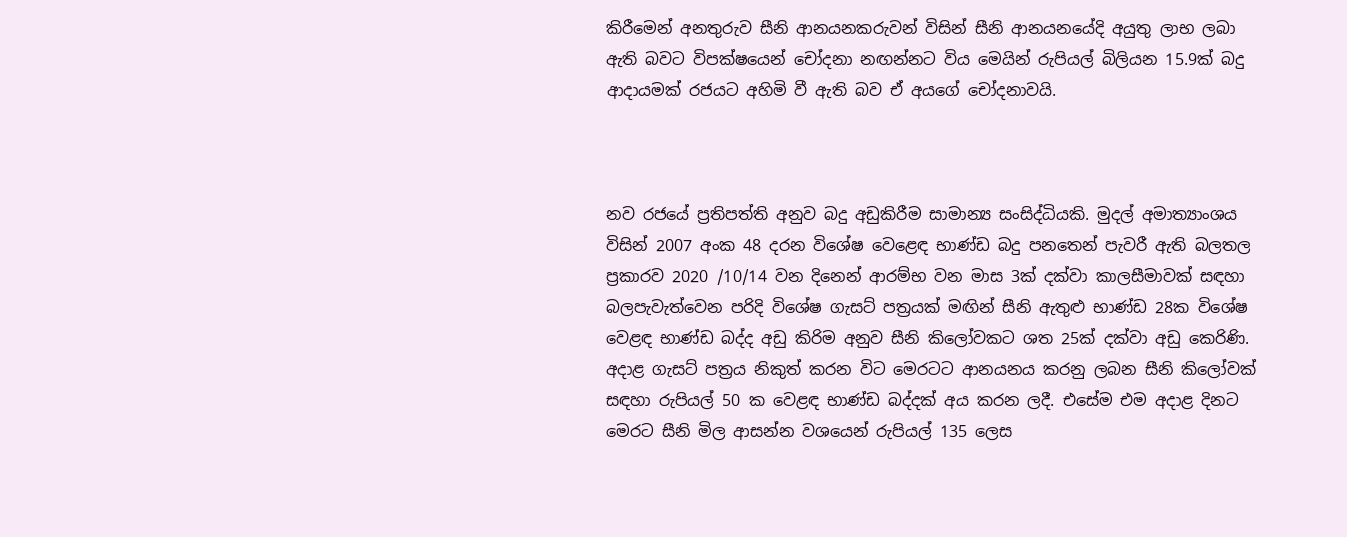කිරීමෙන් අනතුරුව සීනි ආනයනකරුවන් විසින් සීනි ආනයනයේදි අයුතු ලාභ ලබා ඇති බවට විපක්ෂයෙන් චෝදනා නඟන්නට විය මෙයින් රුපියල් බිලියන 15.9ක් බදු ආදායමක් රජයට අහිමි වී ඇති බව ඒ අයගේ චෝදනාවයි.



නව රජයේ ප්‍රතිපත්ති අනුව බදු අඩුකිරීම සාමාන්‍ය සංසිද්ධියකි. මුදල් අමාත්‍යාංශය විසින් 2007 අංක 48 දරන විශේෂ වෙළෙඳ භාණ්ඩ බදු පනතෙන් පැවරී ඇති බලතල ප්‍රකාරව 2020 /10/14 වන දිනෙන් ආරම්භ වන මාස 3ක් දක්වා කාලසීමාවක් සඳහා බලපැවැත්වෙන පරිදි විශේෂ ගැසට් පත්‍රයක් මඟින් සීනි ඇතුළු භාණ්ඩ 28ක විශේෂ වෙළඳ භාණ්ඩ බද්ද අඩු කිරිම අනුව සීනි කිලෝවකට ශත 25ක් දක්වා අඩු කෙරිණි. අදාළ ගැසට් පත්‍රය නිකුත් කරන විට මෙරටට ආනයනය කරනු ලබන සීනි කිලෝවක් සඳහා රුපියල් 50 ක වෙළඳ භාණ්ඩ බද්දක් අය කරන ලදී. එසේම එම අදාළ දිනට මෙරට සීනි මිල ආසන්න වශයෙන් රුපියල් 135 ලෙස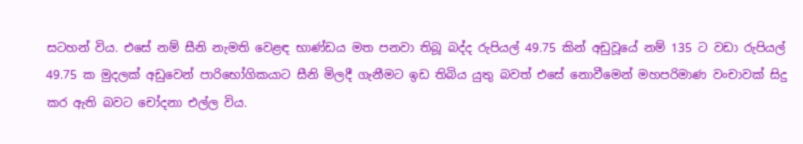සටහන් විය. එසේ නම් සීනි නැමති වෙළඳ භාණ්ඩය මත පනවා තිබූ බද්ද රුපියල් 49.75 කින් අඩුවූයේ නම් 135 ට වඩා රුපියල් 49.75 ක මුදලක් අඩුවෙන් පාරිභෝගිකයාට සීනි මිලදී ගැනීමට ඉඩ තිබිය යුතු බවත් එසේ නොවීමෙන් මහපරිමාණ වංචාවක් සිදු කර ඇති බවට චෝදනා එල්ල විය.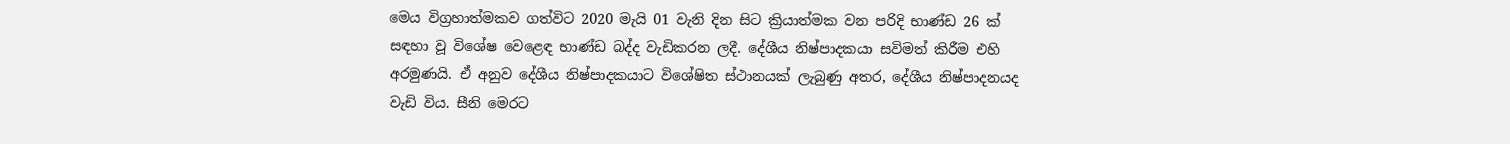මෙය විග්‍රහාත්මකව ගත්විට 2020 මැයි 01 වැනි දින සිට ක්‍රියාත්මක වන පරිදි භාණ්ඩ 26 ක් සඳහා වූ විශේෂ වෙළෙඳ භාණ්ඩ බද්ද වැඩිකරන ලදී. දේශීය නිෂ්පාදකයා සවිමත් කිරීම එහි අරමුණයි. ඒ අනුව දේශීය නිෂ්පාදකයාට විශේෂිත ස්ථානයක් ලැබුණු අතර, දේශීය නිෂ්පාදනයද වැඩි විය. සීනි මෙරට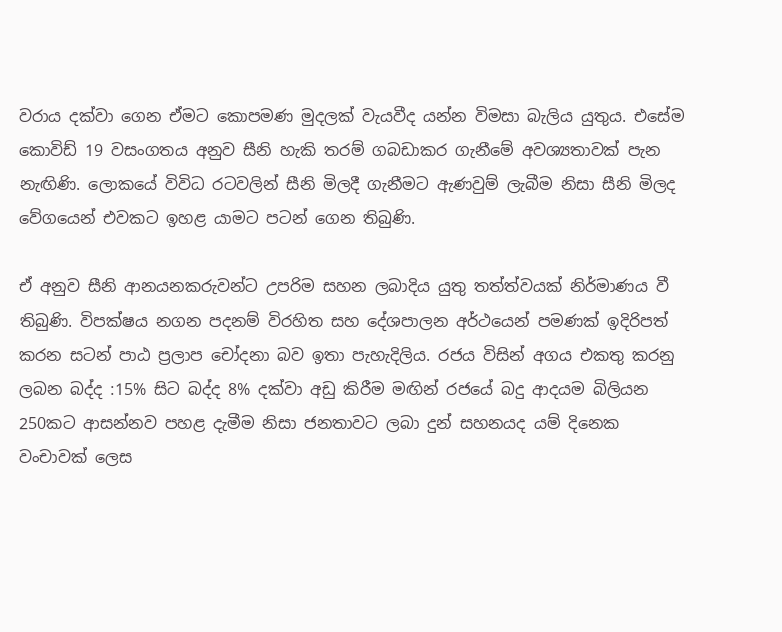වරාය දක්වා ගෙන ඒමට කොපමණ මුදලක් වැයවීද යන්න විමසා බැලිය යුතුය. එසේම කොවිඩ් 19 වසංගතය අනුව සීනි හැකි තරම් ගබඩාකර ගැනීමේ අවශ්‍යතාවක් පැන නැඟිණි. ලොකයේ විවිධ රටවලින් සීනි මිලදී ගැනීමට ඇණවුම් ලැබීම නිසා සීනි මිලද වේගයෙන් එවකට ඉහළ යාමට පටන් ගෙන තිබුණි.

ඒ අනුව සීනි ආනයනකරුවන්ට උපරිම සහන ලබාදිය යුතු තත්ත්වයක් නිර්මාණය වී තිබුණි. විපක්ෂය නගන පදනම් විරහිත සහ දේශපාලන අර්ථයෙන් පමණක් ඉදිරිපත් කරන සටන් පාඨ ප්‍රලාප චෝදනා බව ඉතා පැහැදිලිය. රජය විසින් අගය එකතු කරනු ලබන බද්ද :15% සිට බද්ද 8% දක්වා අඩු කිරීම මඟින් රජයේ බදු ආදයම බිලියන 250කට ආසන්නව පහළ දැමීම නිසා ජනතාවට ලබා දුන් සහනයද යම් දිනෙක වංචාවක් ලෙස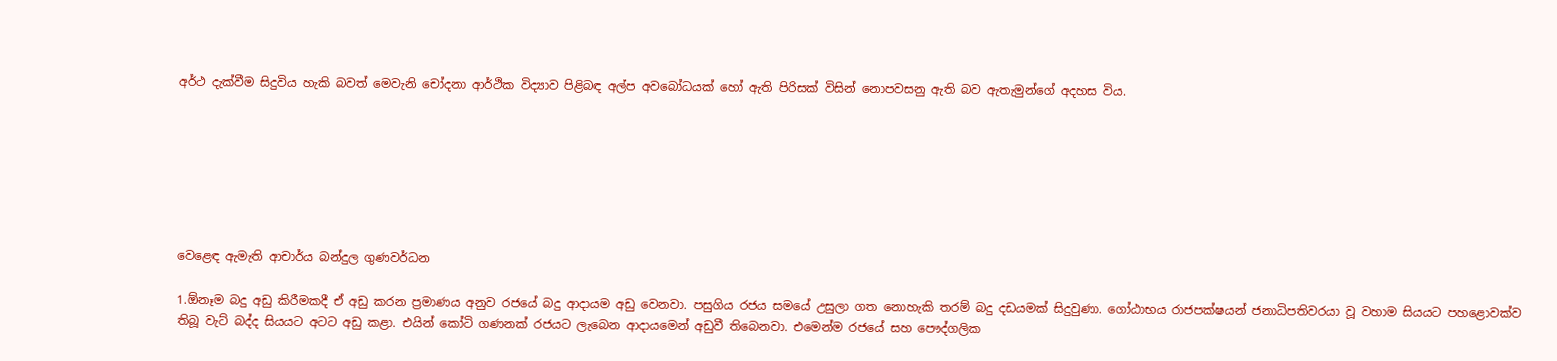අර්ථ දැක්වීම සිදුවිය හැකි බවත් මෙවැනි චෝදනා ආර්ථික විද්‍යාව පිළිබඳ අල්ප අවබෝධයක් හෝ ඇති පිරිසක් විසින් නොපවසනු ඇති බව ඇතැමුන්ගේ අදහස විය.







වෙළෙඳ ඇමැති ආචාර්ය බන්දුල ගුණවර්ධන

1.ඕනෑම බදු අඩු කිරීමකදී ඒ අඩු කරන ප්‍රමාණය අනුව රජයේ බදු ආදායම අඩු වෙනවා. පසුගිය රජය සමයේ උසුලා ගත නොහැකි තරම් බදු දඩයමක් සිදුවුණා. ගෝඨාභය රාජපක්ෂයන් ජනාධිපතිවරයා වූ වහාම සියයට පහළොවක්ව තිබූ වැට් බද්ද සියයට අටට අඩු කළා. එයින් කෝටි ගණනක් රජයට ලැබෙන ආදායමෙන් අඩුවී තිබෙනවා. එමෙන්ම රජයේ සහ පෞද්ගලික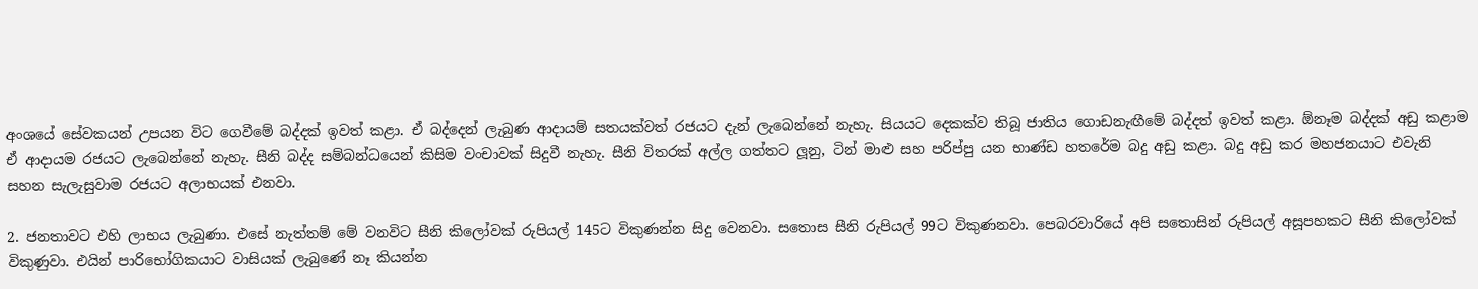අංශයේ සේවකයන් උපයන විට ගෙවීමේ බද්දක් ඉවත් කළා. ඒ බද්දෙන් ලැබුණ ආදායම් සතයක්වත් රජයට දැන් ලැබෙන්නේ නැහැ. සියයට දෙකක්ව තිබූ ජාතිය ගොඩනැඟීමේ බද්දත් ඉවත් කළා. ඕනෑම බද්දක් අඩු කළාම ඒ ආදායම රජයට ලැබෙන්නේ නැහැ. සීනි බද්ද සම්බන්ධයෙන් කිසිම වංචාවක් සිදුවී නැහැ. සීනි විතරක් අල්ල ගත්තට ලූනු, ටින් මාළු සහ පරිප්පු යන භාණ්ඩ හතරේම බදු අඩු කළා. බදු අඩු කර මහජනයාට එවැනි සහන සැලැසුවාම රජයට අලාභයක් එනවා.

2. ජනතාවට එහි ලාභය ලැබුණා. එසේ නැත්තම් මේ වනවිට සීනි කිලෝවක් රුපියල් 145ට විකුණන්න සිදු වෙනවා. සතොස සීනි රුපියල් 99ට විකුණනවා. පෙබරවාරියේ අපි සතොසින් රුපියල් අසූපහකට සීනි කිලෝවක් විකුණුවා. එයින් පාරිභෝගිකයාට වාසියක් ලැබුණේ නෑ කියන්න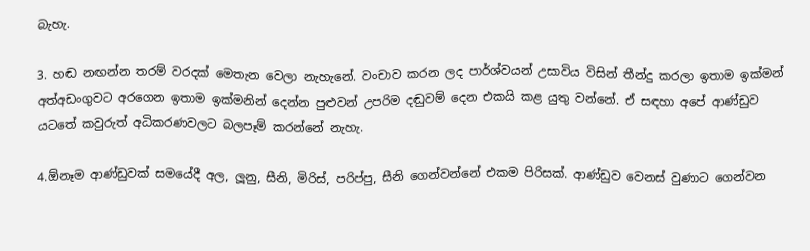බැහැ.

3. හඬ නඟන්න තරම් වරදක් මෙතැන වෙලා නැහැනේ. වංචාව කරන ලද පාර්ශ්වයන් උසාවිය විසින් තීන්දු කරලා ඉතාම ඉක්මන් අත්අඩංගුවට අරගෙන ඉතාම ඉක්මනින් දෙන්න පුළුවන් උපරිම දඬුවම් දෙන එකයි කළ යුතු වන්නේ. ඒ සඳහා අපේ ආණ්ඩුව යටතේ කවුරුත් අධිකරණවලට බලපෑම් කරන්නේ නැහැ.

4.ඕනෑම ආණ්ඩුවක් සමයේදී අල, ලූනු, සීනි, මිරිස්, පරිප්පු, සීනි ගෙන්වන්නේ එකම පිරිසක්. ආණ්ඩුව වෙනස් වුණාට ගෙන්වන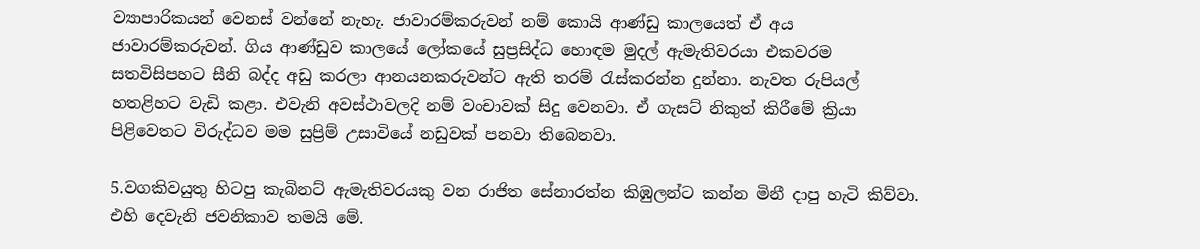ව්‍යාපාරිකයන් වෙනස් වන්නේ නැහැ. ජාවාරම්කරුවන් නම් කොයි ආණ්ඩු කාලයෙත් ඒ අය ජාවාරම්කරුවන්. ගිය ආණ්ඩුව කාලයේ ලෝකයේ සුප්‍රසිද්ධ හොඳම මුදල් ඇමැතිවරයා එකවරම සතවිසිපහට සීනි බද්ද අඩු කරලා ආනයනකරුවන්ට ඇති තරම් රැස්කරන්න දුන්නා. නැවත රුපියල් හතළිහට වැඩි කළා. එවැනි අවස්ථාවලදි නම් වංචාවක් සිදු වෙනවා. ඒ ගැසට් නිකුත් කිරීමේ ක්‍රියා පිළිවෙතට විරුද්ධව මම සුප්‍රිම් උසාවියේ නඩුවක් පනවා තිබෙනවා.

5.වගකිවයුතු හිටපු කැබිනට් ඇමැතිවරයකු වන රාජිත සේනාරත්න කිඹුලන්ට කන්න මිනී දාපු හැටි කිව්වා. එහි දෙවැනි ජවනිකාව තමයි මේ.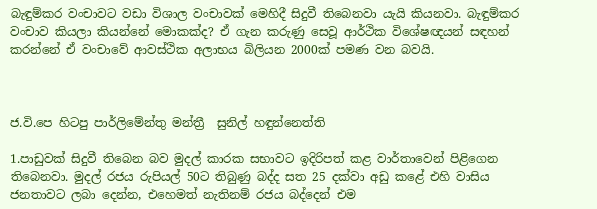බැඳුම්කර වංචාවට වඩා විශාල වංචාවක් මෙහිදී සිදුවී තිබෙනවා යැයි කියනවා. බැඳුම්කර වංචාව කියලා කියන්නේ මොකක්ද? ඒ ගැන කරුණු සෙවූ ආර්ථික විශේෂඥයන් සඳහන් කරන්නේ ඒ වංචාවේ ආවස්ථික අලාභය බිලියන 2000ක් පමණ වන බවයි.



ජ.වි.පෙ හිටපු පාර්ලිමේන්තු මන්ත්‍රී  සුනිල් හඳුන්නෙත්ති

1.පාඩුවක් සිදුවී තිබෙන බව මුදල් කාරක සභාවට ඉදිරිපත් කළ වාර්තාවෙන් පිළිගෙන තිබෙනවා. මුදල් රජය රුපියල් 50ට තිබුණු බද්ද සත 25 දක්වා අඩු කළේ එහි වාසිය ජනතාවට ලබා දෙන්න, එහෙමත් නැතිනම් රජය බද්දෙන් එම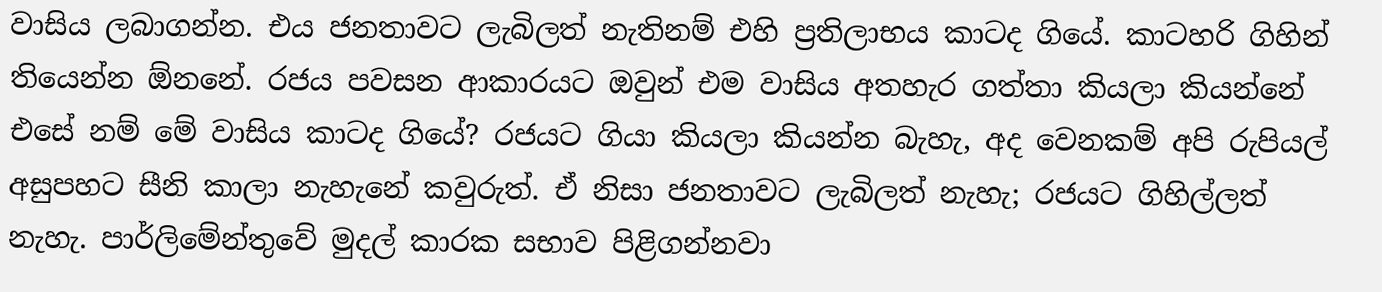වාසිය ලබාගන්න. එය ජනතාවට ලැබිලත් නැතිනම් එහි ප්‍රතිලාභය කාටද ගියේ. කාටහරි ගිහින් තියෙන්න ඕනනේ. රජය පවසන ආකාරයට ඔවුන් එම වාසිය අතහැර ගත්තා කියලා කියන්නේ එසේ නම් මේ වාසිය කාටද ගියේ? රජයට ගියා කියලා කියන්න බැහැ, අද වෙනකම් අපි රුපියල් අසුපහට සීනි කාලා නැහැනේ කවුරුත්. ඒ නිසා ජනතාවට ලැබිලත් නැහැ; රජයට ගිහිල්ලත් නැහැ. පාර්ලිමේන්තුවේ මුදල් කාරක සභාව පිළිගන්නවා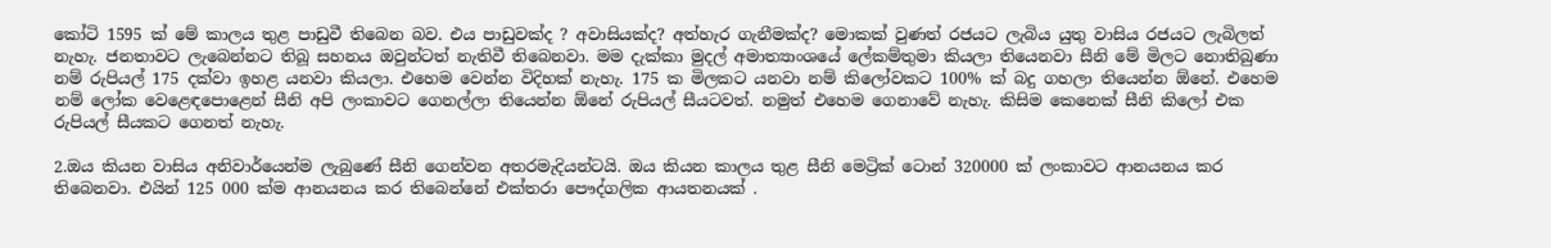කෝටි 1595 ක් මේ කාලය තුළ පාඩුවී තිබෙන බව. එය පාඩුවක්ද ? අවාසියක්ද? අත්හැර ගැනීමක්ද? මොකක් වුණත් රජයට ලැබිය යුතු වාසිය රජයට ලැබිලත් නැහැ. ජනතාවට ලැබෙන්නට තිබූ සහනය ඔවුන්ටත් නැතිවී තිබෙනවා. මම දැක්කා මුදල් අමාත්‍යාංශයේ ලේකම්තුමා කියලා තියෙනවා සීනි මේ මිලට නොතිබුණා නම් රුපියල් 175 දක්වා ඉහළ යනවා කියලා. එහෙම වෙන්න විදිහක් නැහැ. 175 ක මිලකට යනවා නම් කිලෝවකට 100% ක් බදු ගහලා තියෙන්න ඕනේ. එහෙම නම් ලෝක වෙළෙඳපොළෙන් සීනි අපි ලංකාවට ගෙනල්ලා තියෙන්න ඕනේ රුපියල් සීයටවත්. නමුත් එහෙම ගෙනාවේ නැහැ. කිසිම කෙනෙක් සීනි කිලෝ එක රුපියල් සීයකට ගෙනත් නැහැ.

2.ඔය කියන වාසිය අනිවාර්යෙන්ම ලැබුණේ සීනි ගෙන්වන අතරමැදියන්ටයි. ඔය කියන කාලය තුළ සීනි මෙට්‍රික් ටොන් 320000 ක් ලංකාවට ආනයනය කර තිබෙනවා. එයින් 125 000 ක්ම ආනයනය කර තිබෙන්නේ එක්තරා පෞද්ගලික ආයතනයක් .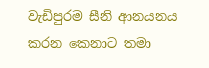වැඩිපුරම සීනි ආනයනය කරන කෙනාට තමා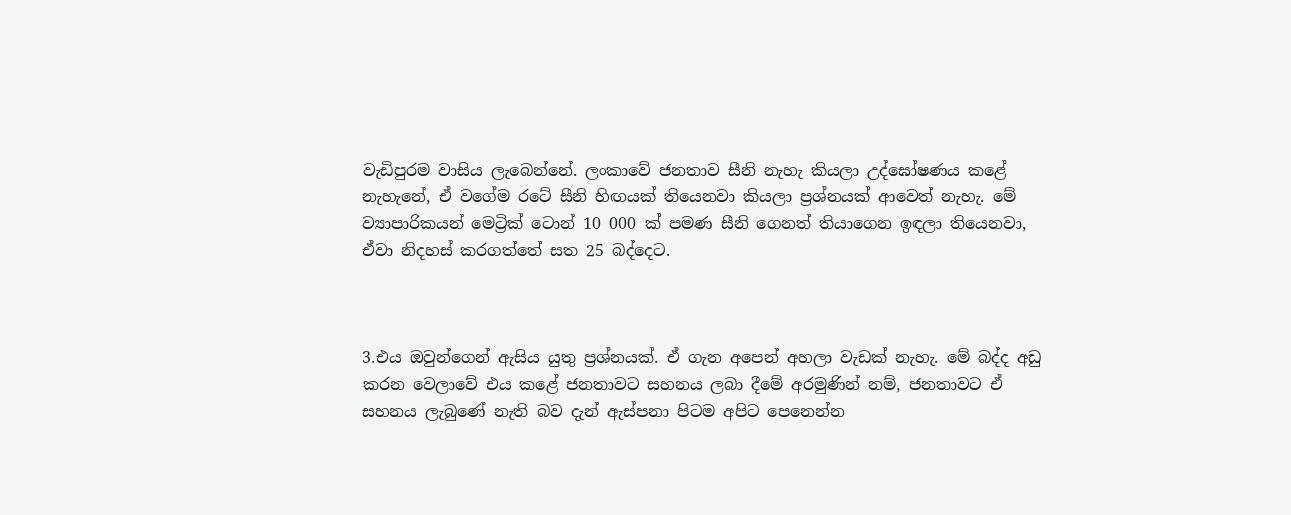වැඩිපුරම වාසිය ලැබෙන්නේ. ලංකාවේ ජනතාව සීනි නැහැ කියලා උද්ඝෝෂණය කළේ නැහැනේ, ඒ වගේම රටේ සීනි හිඟයක් තියෙනවා කියලා ප්‍රශ්නයක් ආවෙත් නැහැ. මේ ව්‍යාපාරිකයන් මෙට්‍රික් ටොන් 10 000 ක් පමණ සීනි ගෙනත් තියාගෙන ඉඳලා තියෙනවා, ඒවා නිදහස් කරගත්තේ සත 25 බද්දෙට.



3.එය ඔවුන්ගෙන් ඇසිය යුතු ප්‍රශ්නයක්. ඒ ගැන අපෙන් අහලා වැඩක් නැහැ. මේ බද්ද අඩු කරන වෙලාවේ එය කළේ ජනතාවට සහනය ලබා දීමේ අරමුණින් නම්, ජනතාවට ඒ සහනය ලැබුණේ නැති බව දැන් ඇස්පනා පිටම අපිට පෙනෙන්න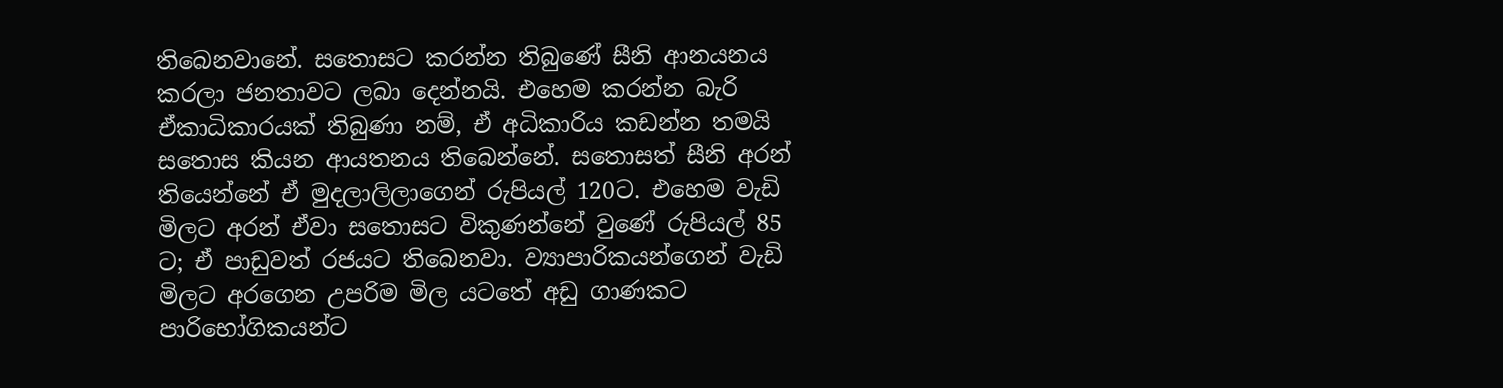තිබෙනවානේ. සතොසට කරන්න තිබුණේ සීනි ආනයනය කරලා ජනතාවට ලබා දෙන්නයි. එහෙම කරන්න බැරි ඒකාධිකාරයක් තිබුණා නම්, ඒ අධිකාරිය කඩන්න තමයි සතොස කියන ආයතනය තිබෙන්නේ. සතොසත් සීනි අරන් තියෙන්නේ ඒ මුදලාලිලාගෙන් රුපියල් 120ට. එහෙම වැඩි මිලට අරන් ඒවා සතොසට විකුණන්නේ වුණේ රුපියල් 85 ට; ඒ පාඩුවත් රජයට තිබෙනවා. ව්‍යාපාරිකයන්ගෙන් වැඩි මිලට අරගෙන උපරිම මිල යටතේ අඩු ගාණකට පාරිභෝගිකයන්ට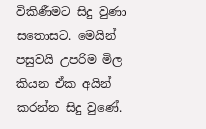විකිණීමට සිදු වුණා සතොසට. මෙයින් පසුවයි උපරිම මිල කියන ඒක අයින් කරන්න සිදු වුණේ.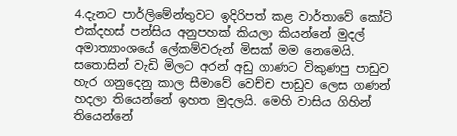4.දැනට පාර්ලිමේන්තුවට ඉදිරිපත් කළ වාර්තාවේ කෝටි එක්දහස් පන්සිය අනුපහක් කියලා කියන්නේ මුදල් අමාත්‍යාංශයේ ලේකම්වරුන් මිසක් මම නෙමෙයි. සතොසින් වැඩි මිලට අරන් අඩු ගාණට විකුණපු පාඩුව හැර ගනුදෙනු කාල සීමාවේ වෙච්ච පාඩුව ලෙස ගණන් හදලා තියෙන්නේ ඉහත මුදලයි. මෙහි වාසිය ගිහින් තියෙන්නේ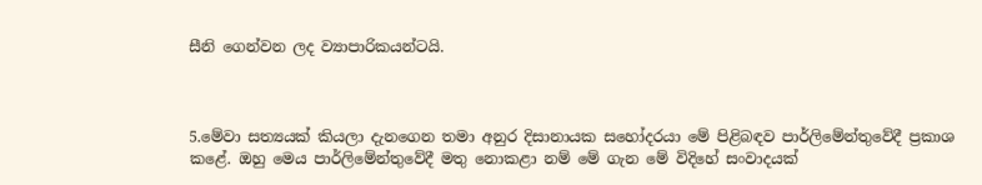සීනි ගෙන්වන ලද ව්‍යාපාරිකයන්ටයි.



5.මේවා සත්‍යයක් කියලා දැනගෙන තමා අනුර දිසානායක සහෝදරයා මේ පිළිබඳව පාර්ලිමේන්තුවේදී ප්‍රකාශ කළේ. ඔහු මෙය පාර්ලිමේන්තුවේදී මතු නොකළා නම් මේ ගැන මේ විදිහේ සංවාදයක්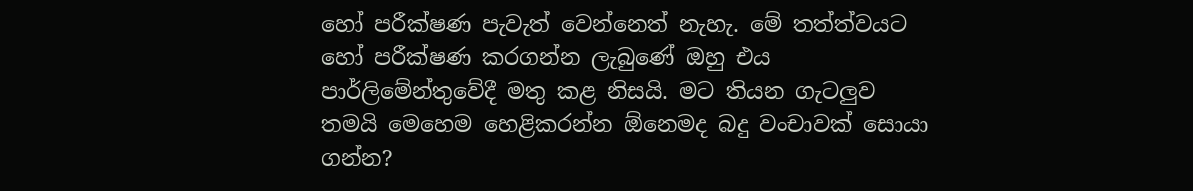හෝ පරීක්ෂණ පැවැත් වෙන්නෙත් නැහැ. මේ තත්ත්වයට හෝ පරීක්ෂණ කරගන්න ලැබුණේ ඔහු එය පාර්ලිමේන්තුවේදී මතු කළ නිසයි. මට තියන ගැටලුව තමයි මෙහෙම හෙළිකරන්න ඕනෙමද බදු වංචාවක් සොයා ගන්න?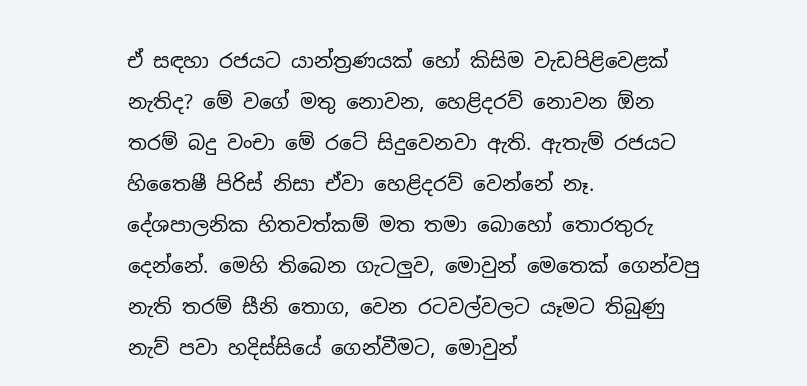ඒ සඳහා රජයට යාන්ත්‍රණයක් හෝ කිසිම වැඩපිළිවෙළක් නැතිද? මේ වගේ මතු නොවන, හෙළිදරව් නොවන ඕන තරම් බදු වංචා මේ රටේ සිදුවෙනවා ඇති. ඇතැම් රජයට හිතෛෂී පිරිස් නිසා ඒවා හෙළිදරව් වෙන්නේ නෑ. දේශපාලනික හිතවත්කම් මත තමා බොහෝ තොරතුරු දෙන්නේ. මෙහි තිබෙන ගැටලුව, මොවුන් මෙතෙක් ගෙන්වපු නැති තරම් සීනි තොග, වෙන රටවල්වලට යෑමට තිබුණු නැව් පවා හදිස්සියේ ගෙන්වීමට, මොවුන්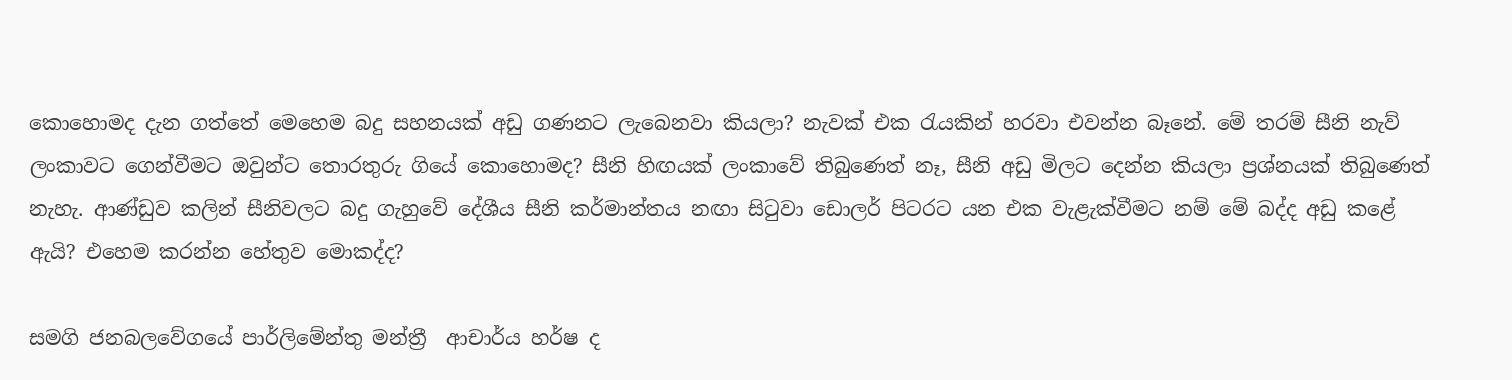කොහොමද දැන ගත්තේ මෙහෙම බදු සහනයක් අඩු ගණනට ලැබෙනවා කියලා? නැවක් එක රැයකින් හරවා එවන්න බෑනේ. මේ තරම් සීනි නැව් ලංකාවට ගෙන්වීමට ඔවුන්ට තොරතුරු ගියේ කොහොමද? සීනි හිඟයක් ලංකාවේ තිබුණෙත් නෑ, සීනි අඩු මිලට දෙන්න කියලා ප්‍රශ්නයක් තිබුණෙත් නැහැ. ආණ්ඩුව කලින් සීනිවලට බදු ගැහුවේ දේශීය සීනි කර්මාන්තය නඟා සිටුවා ඩොලර් පිටරට යන එක වැළැක්වීමට නම් මේ බද්ද අඩු කළේ ඇයි? එහෙම කරන්න හේතුව මොකද්ද?

සමගි ජනබලවේගයේ පාර්ලිමේන්තු මන්ත්‍රී  ආචාර්ය හර්ෂ ද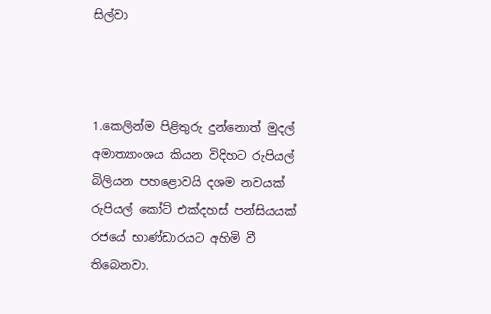සිල්වා



1.කෙලින්ම පිළිතුරු දුන්නොත් මුදල් අමාත්‍යාංශය කියන විදිහට රුපියල් බිලියන පහළොවයි දශම නවයක් රුපියල් කෝට් එක්දහස් පන්සියයක් රජයේ භාණ්ඩාරයට අහිමි වී තිබෙනවා.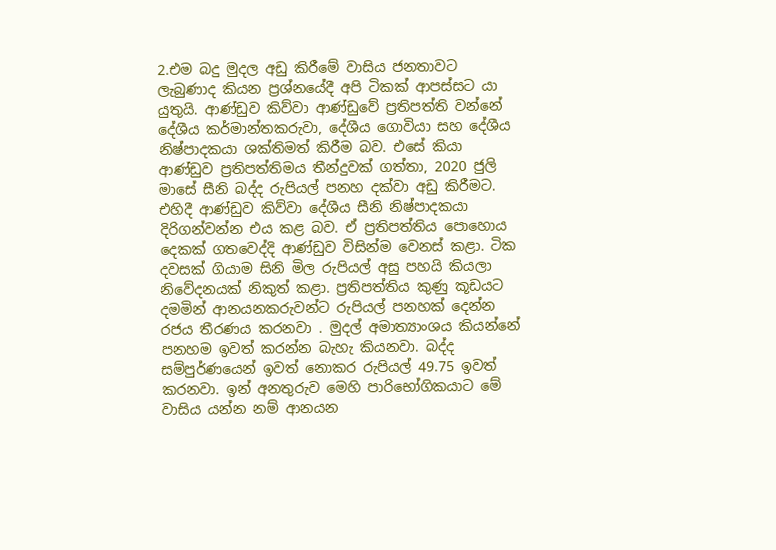2.එම බදු මුදල අඩු කිරීමේ වාසිය ජනතාවට ලැබුණාද කියන ප්‍රශ්නයේදී අපි ටිකක් ආපස්සට යා යුතුයි. ආණ්ඩුව කිව්වා ආණ්ඩුවේ ප්‍රතිපත්ති වන්නේ දේශීය කර්මාන්තකරුවා, දේශීය ගොවියා සහ දේශීය නිෂ්පාදකයා ශක්තිමත් කිරීම බව. එසේ කියා ආණ්ඩුව ප්‍රතිපත්තිමය තීන්දුවක් ගත්තා, 2020 ජුලි මාසේ සීනි බද්ද රුපියල් පනහ දක්වා අඩු කිරීමට. එහිදී ආණ්ඩුව කිව්වා දේශීය සීනි නිෂ්පාදකයා දිරිගන්වන්න එය කළ බව. ඒ ප්‍රතිපත්තිය පොහොය දෙකක් ගතවෙද්දි ආණ්ඩුව විසින්ම වෙනස් කළා. ටික දවසක් ගියාම සිනි මිල රුපියල් අසු පහයි කියලා නිවේදනයක් නිකුත් කළා. ප්‍රතිපත්තිය කුණු කූඩයට දමමින් ආනයනකරුවන්ට රුපියල් පනහක් දෙන්න රජය තීරණය කරනවා . මුදල් අමාත්‍යාංශය කියන්නේ පනහම ඉවත් කරන්න බැහැ කියනවා. බද්ද සම්පුර්ණයෙන් ඉවත් නොකර රුපියල් 49.75 ඉවත් කරනවා. ඉන් අනතුරුව මෙහි පාරිභෝගිකයාට මේ වාසිය යන්න නම් ආනයන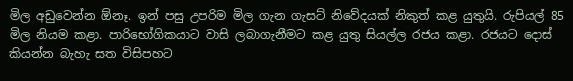මිල අඩුවෙන්න ඕනෑ. ඉන් පසු උපරිම මිල ගැන ගැසට් නිවේදයක් නිකුත් කළ යුතුයි. රුපියල් 85 මිල නියම කළා. පාරිභෝගිකයාට වාසි ලබාගැනීමට කළ යුතු සියල්ල රජය කළා. රජයට දොස් කියන්න බැහැ සත විසිපහට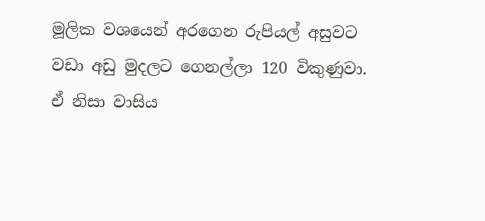මූලික වශයෙන් අරගෙන රුපියල් අසුවට වඩා අඩු මුදලට ගෙනල්ලා 120 විකුණුවා. ඒ නිසා වාසිය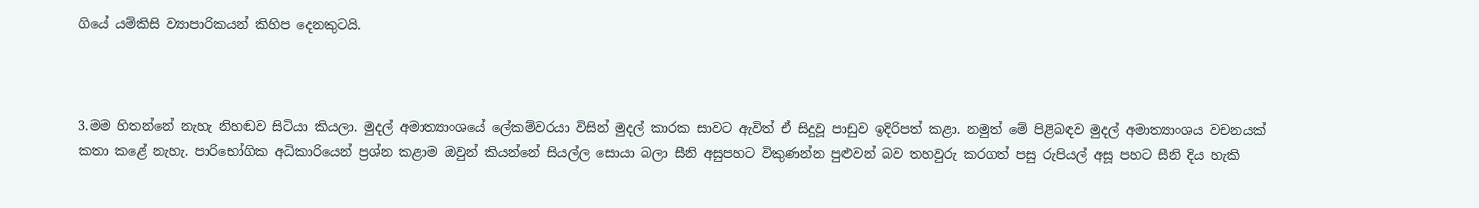ගියේ යම්කිසි ව්‍යාපාරිකයන් කිහිප දෙනකුටයි.



3.මම හිතන්නේ නැහැ නිහඬව සිටියා කියලා. මුදල් අමාත්‍යාංශයේ ලේකම්වරයා විසින් මුදල් කාරක සාවට ඇවිත් ඒ සිදුවූ පාඩුව ඉදිරිපත් කළා. නමුත් මේ පිළිබඳව මුදල් අමාත්‍යාංශය වචනයක් කතා කළේ නැහැ. පාරිභෝගික අධිකාරියෙන් ප්‍රශ්න කළාම ඔවුන් කියන්නේ සියල්ල සොයා බලා සීනි අසුපහට විකුණන්න පුළුවන් බව තහවුරු කරගත් පසු රුපියල් අසූ පහට සීනි දිය හැකි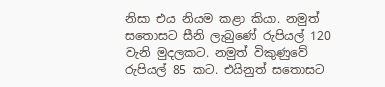නිසා එය නියම කළා කියා. නමුත් සතොසට සීනි ලැබුණේ රුපියල් 120 වැනි මුදලකට. නමුත් විකුණුවේ රුපියල් 85 කට. එයිනුත් සතොසට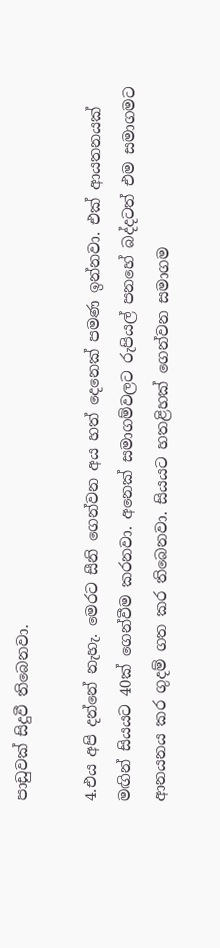පාඩුවක් සිදුවී තිබෙනවා.

4.එය අපි දන්නේ නැහැ. මෙරට සීනි ගෙන්වන අය හත් දෙනෙක් පමණ ඉන්නවා. එක් ආයතනයක් මඟින් සියයට 40ක් ගෙන්වීම කරනවා. අනෙක් සමාගම්වලට රුපියල් පනහේ බද්දටත් එම සමාගමට ආනයනය කර ගුදම් ගත කර තිබෙනවා. සියයට හතළිහක් ගෙන්වන සමාගම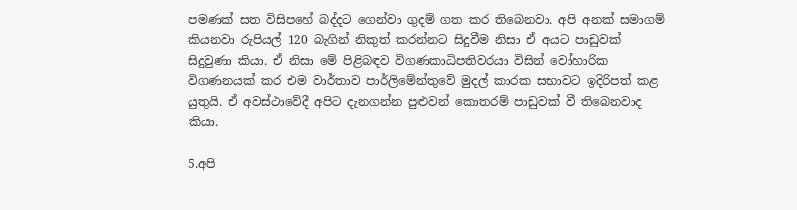පමණක් සත විසිපහේ බද්දට ගෙන්වා ගුදම් ගත කර තිබෙනවා. අපි අනක් සමාගම් කියනවා රුපියල් 120 බැගින් නිකුත් කරන්නට සිදුවීම නිසා ඒ අයට පාඩුවක් සිදුවුණා කියා. ඒ නිසා මේ පිළිබඳව විගණකාධිපතිවරයා විසින් වෝහාරික විගණනයක් කර එම වාර්තාව පාර්ලිමේන්තුවේ මුදල් කාරක සභාවට ඉදිරිපත් කළ යුතුයි. ඒ අවස්ථාවේදී අපිට දැනගන්න පුළුවන් කොතරම් පාඩුවක් වී තිබෙනවාද කියා.

5.අපි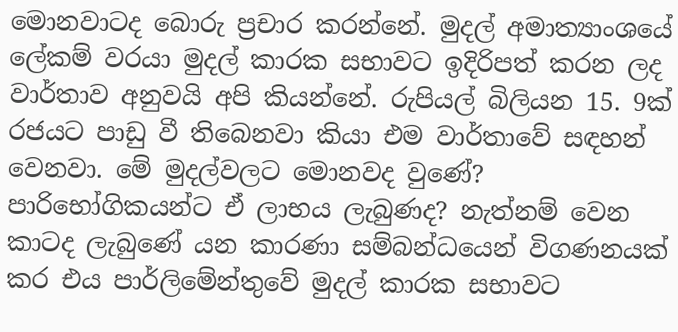මොනවාටද බොරු ප්‍රචාර කරන්නේ. මුදල් අමාත්‍යාංශයේ ලේකම් වරයා මුදල් කාරක සභාවට ඉදිරිපත් කරන ලද වාර්තාව අනුවයි අපි කියන්නේ. රුපියල් බිලියන 15. 9ක් රජයට පාඩු වී තිබෙනවා කියා එම වාර්තාවේ සඳහන් වෙනවා. මේ මුදල්වලට මොනවද වුණේ? පාරිභෝගිකයන්ට ඒ ලාභය ලැබුණද? නැත්නම් වෙන කාටද ලැබුණේ යන කාරණා සම්බන්ධයෙන් විගණනයක් කර එය පාර්ලිමේන්තුවේ මුදල් කාරක සභාවට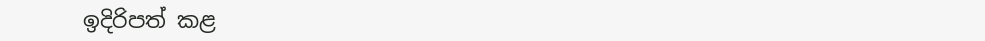ඉදිරිපත් කළ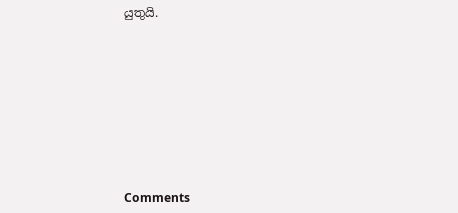යුතුයි.









Comments